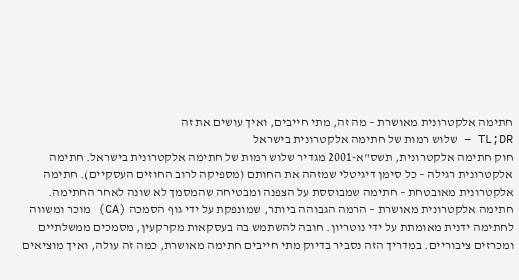חתימה אלקטרונית מאושרת – מה זה, מתי חייבים, ואיך עושים את זה
TL;DR – שלוש רמות של חתימה אלקטרונית בישראל
חוק חתימה אלקטרונית, תשס"א-2001 מגדיר שלוש רמות של חתימה אלקטרונית בישראל. חתימה אלקטרונית רגילה – כל סימן דיגיטלי שמזהה את החותם (מספיקה לרוב החוזים העסקיים). חתימה אלקטרונית מאובטחת – חתימה שמבוססת על הצפנה ומבטיחה שהמסמך לא שונה לאחר החתימה. חתימה אלקטרונית מאושרת – הרמה הגבוהה ביותר, שמונפקת על ידי גוף הסמכה (CA) מוכר ומשווה לחתימה ידנית מאומתת על ידי נוטריון. חובה להשתמש בה בעסקאות מקרקעין, מסמכים ממשלתיים ומכרזים ציבוריים. במדריך הזה נסביר בדיוק מתי חייבים חתימה מאושרת, כמה זה עולה, ואיך מוציאים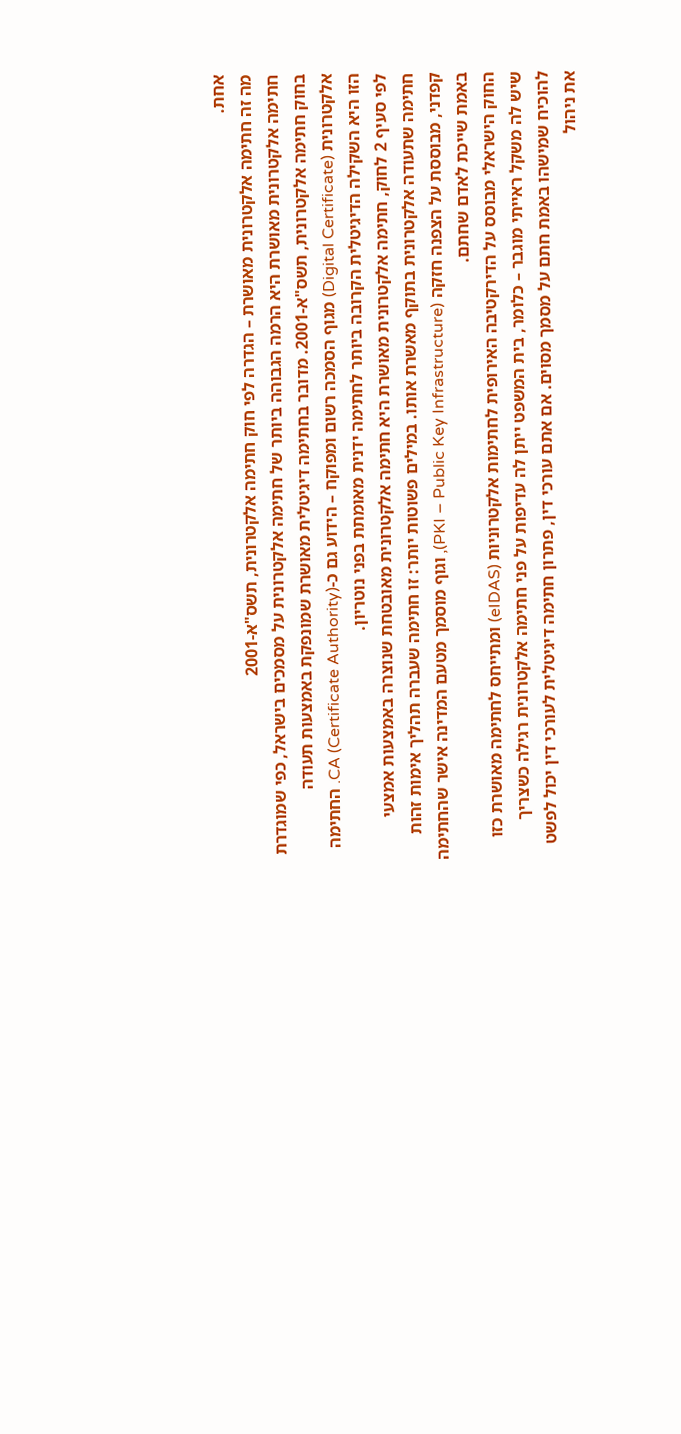אחת.
מה זה חתימה אלקטרונית מאושרת – הגדרה לפי חוק חתימה אלקטרונית, תשס"א-2001
חתימה אלקטרונית מאושרת היא הרמה הגבוהה ביותר של חתימה אלקטרונית על מסמכים בישראל, כפי שמוגדרת בחוק חתימה אלקטרונית, תשס"א-2001. מדובר בחתימה דיגיטלית מאושרת שמונפקת באמצעות תעודה אלקטרונית (Digital Certificate) מגוף הסמכה רשום ומפוקח – הידוע גם כ-CA (Certificate Authority). החתימה הזו היא השקילה הדיגיטלית הקרובה ביותר לחתימה ידנית מאומתת בפני נוטריון.
לפי סעיף 2 לחוק, חתימה אלקטרונית מאושרת היא חתימה אלקטרונית מאובטחת שנוצרה באמצעות אמצעי חתימה שתעודה אלקטרונית בתוקף מאשרת אותו. במילים פשוטות יותר: זו חתימה שעברה תהליך אימות זהות קפדני, מבוססת על הצפנה חזקה (PKI – Public Key Infrastructure), וגוף מוסמך מטעם המדינה אישר שהחתימה באמת שייכת לאדם שחתם.
החוק הישראלי מבוסס על הדירקטיבה האירופית לחתימות אלקטרוניות (eIDAS) ומתייחס לחתימה מאושרת כזו שיש לה משקל ראייתי מוגבר – כלומר, בית המשפט ייתן לה עדיפות על פני חתימה אלקטרונית רגילה כשצריך להוכיח שמישהו באמת חתם על מסמך מסוים. אם אתם עורכי דין, פתרון חתימה דיגיטלית לעורכי דין יכול לפשט את ניהול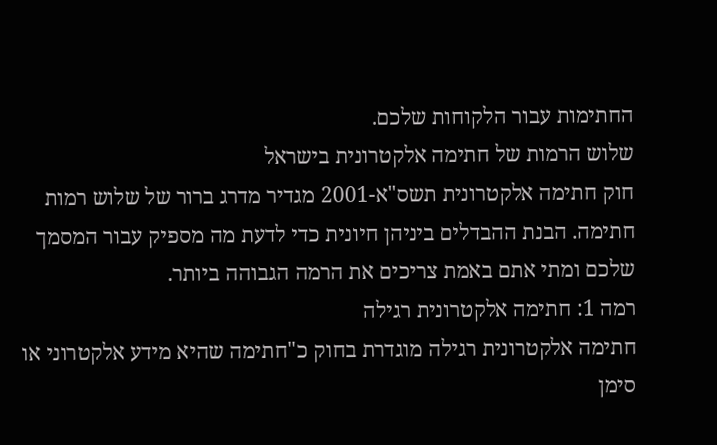החתימות עבור הלקוחות שלכם.
שלוש הרמות של חתימה אלקטרונית בישראל
חוק חתימה אלקטרונית תשס"א-2001 מגדיר מדרג ברור של שלוש רמות חתימה. הבנת ההבדלים ביניהן חיונית כדי לדעת מה מספיק עבור המסמך שלכם ומתי אתם באמת צריכים את הרמה הגבוהה ביותר.
רמה 1: חתימה אלקטרונית רגילה
חתימה אלקטרונית רגילה מוגדרת בחוק כ"חתימה שהיא מידע אלקטרוני או סימן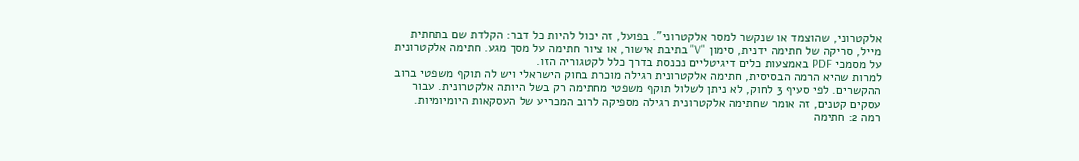אלקטרוני, שהוצמד או שנקשר למסר אלקטרוני". בפועל, זה יכול להיות כל דבר: הקלדת שם בתחתית מייל, סריקה של חתימה ידנית, סימון "V" בתיבת אישור, או ציור חתימה על מסך מגע. חתימה אלקטרונית על מסמכי PDF באמצעות כלים דיגיטליים נכנסת בדרך כלל לקטגוריה הזו.
למרות שהיא הרמה הבסיסית, חתימה אלקטרונית רגילה מוכרת בחוק הישראלי ויש לה תוקף משפטי ברוב ההקשרים. לפי סעיף 3 לחוק, לא ניתן לשלול תוקף משפטי מחתימה רק בשל היותה אלקטרונית. עבור עסקים קטנים, זה אומר שחתימה אלקטרונית רגילה מספיקה לרוב המכריע של העסקאות היומיומיות.
רמה 2: חתימה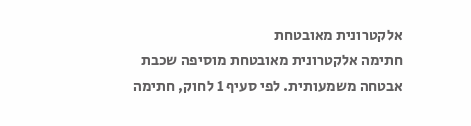אלקטרונית מאובטחת
חתימה אלקטרונית מאובטחת מוסיפה שכבת אבטחה משמעותית. לפי סעיף 1 לחוק, חתימה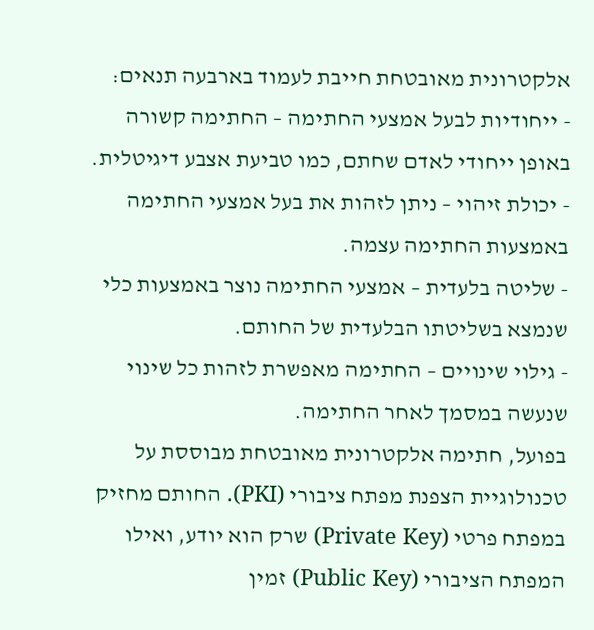אלקטרונית מאובטחת חייבת לעמוד בארבעה תנאים:
- ייחודיות לבעל אמצעי החתימה – החתימה קשורה באופן ייחודי לאדם שחתם, כמו טביעת אצבע דיגיטלית.
- יכולת זיהוי – ניתן לזהות את בעל אמצעי החתימה באמצעות החתימה עצמה.
- שליטה בלעדית – אמצעי החתימה נוצר באמצעות כלי שנמצא בשליטתו הבלעדית של החותם.
- גילוי שינויים – החתימה מאפשרת לזהות כל שינוי שנעשה במסמך לאחר החתימה.
בפועל, חתימה אלקטרונית מאובטחת מבוססת על טכנולוגיית הצפנת מפתח ציבורי (PKI). החותם מחזיק במפתח פרטי (Private Key) שרק הוא יודע, ואילו המפתח הציבורי (Public Key) זמין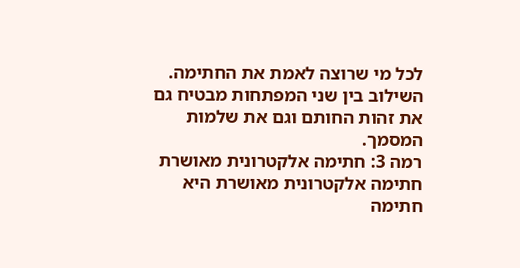לכל מי שרוצה לאמת את החתימה. השילוב בין שני המפתחות מבטיח גם את זהות החותם וגם את שלמות המסמך.
רמה 3: חתימה אלקטרונית מאושרת
חתימה אלקטרונית מאושרת היא חתימה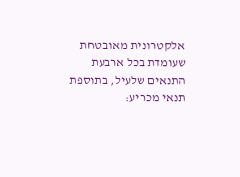אלקטרונית מאובטחת שעומדת בכל ארבעת התנאים שלעיל, בתוספת תנאי מכריע: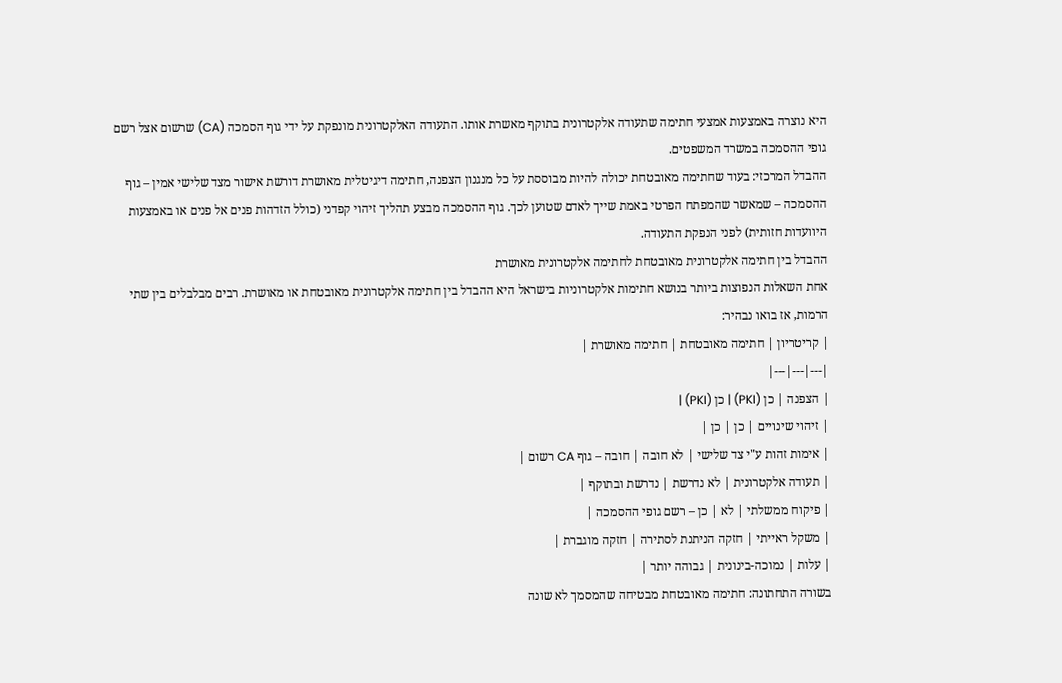היא נוצרה באמצעות אמצעי חתימה שתעודה אלקטרונית בתוקף מאשרת אותו. התעודה האלקטרונית מונפקת על ידי גוף הסמכה (CA) שרשום אצל רשם גופי ההסמכה במשרד המשפטים.
ההבדל המרכזי: בעוד שחתימה מאובטחת יכולה להיות מבוססת על כל מנגנון הצפנה, חתימה דיגיטלית מאושרת דורשת אישור מצד שלישי אמין – גוף ההסמכה – שמאשר שהמפתח הפרטי באמת שייך לאדם שטוען לכך. גוף ההסמכה מבצע תהליך זיהוי קפדני (כולל הזדהות פנים אל פנים או באמצעות היוועדות חזותית) לפני הנפקת התעודה.
ההבדל בין חתימה אלקטרונית מאובטחת לחתימה אלקטרונית מאושרת
אחת השאלות הנפוצות ביותר בנושא חתימות אלקטרוניות בישראל היא ההבדל בין חתימה אלקטרונית מאובטחת או מאושרת. רבים מבלבלים בין שתי הרמות, אז בואו נבהיר:
| קריטריון | חתימה מאובטחת | חתימה מאושרת |
|---|---|---|
| הצפנה | כן (PKI) | כן (PKI) |
| זיהוי שינויים | כן | כן |
| אימות זהות ע"י צד שלישי | לא חובה | חובה – גוף CA רשום |
| תעודה אלקטרונית | לא נדרשת | נדרשת ובתוקף |
| פיקוח ממשלתי | לא | כן – רשם גופי ההסמכה |
| משקל ראייתי | חזקה הניתנת לסתירה | חזקה מוגברת |
| עלות | נמוכה-בינונית | גבוהה יותר |
בשורה התחתונה: חתימה מאובטחת מבטיחה שהמסמך לא שונה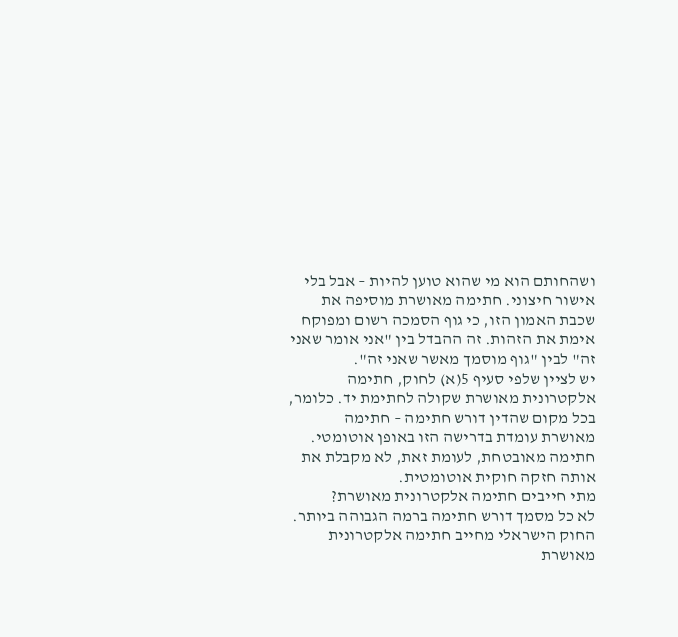ושהחותם הוא מי שהוא טוען להיות – אבל בלי אישור חיצוני. חתימה מאושרת מוסיפה את שכבת האמון הזו, כי גוף הסמכה רשום ומפוקח אימת את הזהות. זה ההבדל בין "אני אומר שאני זה" לבין "גוף מוסמך מאשר שאני זה".
יש לציין שלפי סעיף 5(א) לחוק, חתימה אלקטרונית מאושרת שקולה לחתימת יד. כלומר, בכל מקום שהדין דורש חתימה – חתימה מאושרת עומדת בדרישה הזו באופן אוטומטי. חתימה מאובטחת, לעומת זאת, לא מקבלת את אותה חזקה חוקית אוטומטית.
מתי חייבים חתימה אלקטרונית מאושרת?
לא כל מסמך דורש חתימה ברמה הגבוהה ביותר. החוק הישראלי מחייב חתימה אלקטרונית מאושרת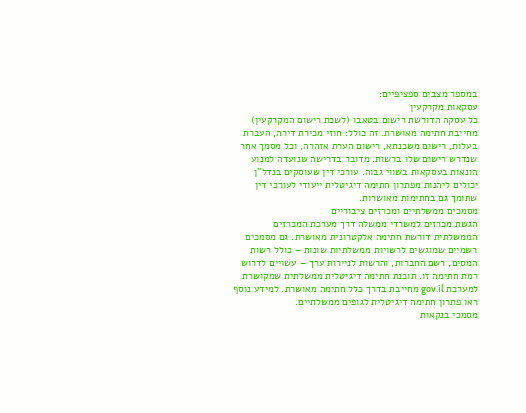במספר מצבים ספציפיים:
עסקאות מקרקעין
כל עסקה הדורשת רישום בטאבו (לשכת רישום המקרקעין) מחייבת חתימה מאושרת. זה כולל: חוזי מכירת דירה, העברת בעלות, רישום משכנתא, רישום הערת אזהרה, וכל מסמך אחר שנדרש רישום שלו ברשות. מדובר בדרישה שנועדה למנוע הונאות בעסקאות בשווי גבוה. עורכי דין שעוסקים בנדל"ן יכולים ליהנות מפתרון חתימה דיגיטלית ייעודי לעורכי דין שתומך גם בחתימות מאושרות.
מסמכים ממשלתיים ומכרזים ציבוריים
הגשת מכרזים למשרדי ממשלה דרך מערכת המכרזים הממשלתית דורשת חתימה אלקטרונית מאושרת. גם מסמכים רשמיים שמוגשים לרשויות ממשלתיות שונות – כולל רשות המסים, רשם החברות, והרשות לניירות ערך – עשויים לדרוש רמת חתימה זו. תוכנת חתימה דיגיטלית ממשלתית שמקושרת למערכת gov.il מחייבת בדרך כלל חתימה מאושרת. למידע נוסף ראו פתרון חתימה דיגיטלית לגופים ממשלתיים.
מסמכי בנקאות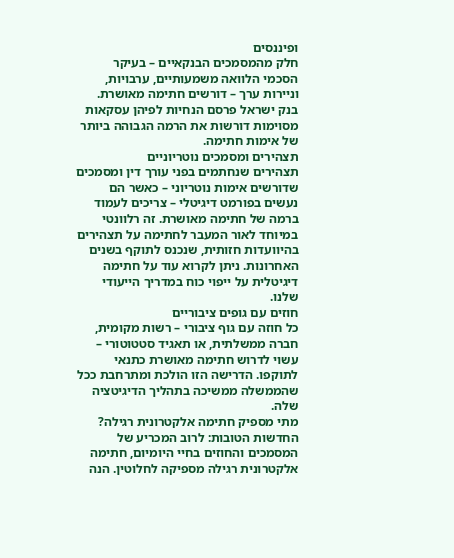ופיננסים
חלק מהמסמכים הבנקאיים – בעיקר הסכמי הלוואה משמעותיים, ערבויות, וניירות ערך – דורשים חתימה מאושרת. בנק ישראל פרסם הנחיות לפיהן עסקאות מסוימות דורשות את הרמה הגבוהה ביותר של אימות חתימה.
תצהירים ומסמכים נוטריוניים
תצהירים שנחתמים בפני עורך דין ומסמכים שדורשים אימות נוטריוני – כאשר הם נעשים בפורמט דיגיטלי – צריכים לעמוד ברמה של חתימה מאושרת. זה רלוונטי במיוחד לאור המעבר לחתימה על תצהירים בהיוועדות חזותית, שנכנס לתוקף בשנים האחרונות. ניתן לקרוא עוד על חתימה דיגיטלית על ייפוי כוח במדריך הייעודי שלנו.
חוזים עם גופים ציבוריים
כל חוזה עם גוף ציבורי – רשות מקומית, חברה ממשלתית, או תאגיד סטטוטורי – עשוי לדרוש חתימה מאושרת כתנאי לתוקפו. הדרישה הזו הולכת ומתרחבת ככל שהממשלה ממשיכה בתהליך הדיגיטציה שלה.
מתי מספיק חתימה אלקטרונית רגילה?
החדשות הטובות: לרוב המכריע של המסמכים והחוזים בחיי היומיום, חתימה אלקטרונית רגילה מספיקה לחלוטין. הנה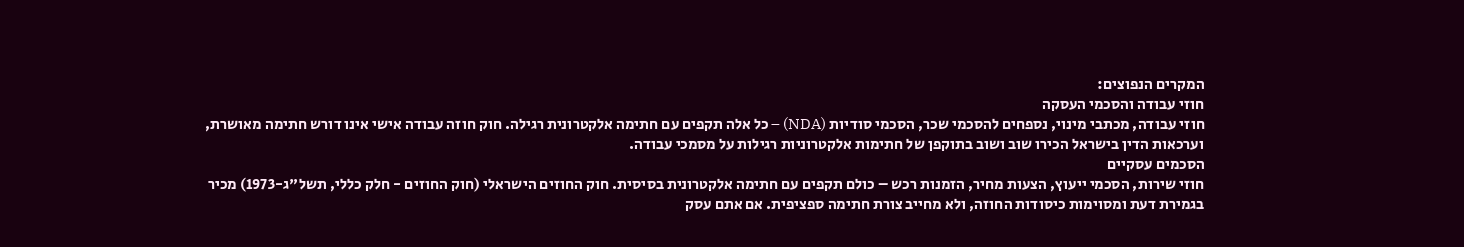המקרים הנפוצים:
חוזי עבודה והסכמי העסקה
חוזי עבודה, מכתבי מינוי, נספחים להסכמי שכר, הסכמי סודיות (NDA) – כל אלה תקפים עם חתימה אלקטרונית רגילה. חוק חוזה עבודה אישי אינו דורש חתימה מאושרת, וערכאות הדין בישראל הכירו שוב ושוב בתוקפן של חתימות אלקטרוניות רגילות על מסמכי עבודה.
הסכמים עסקיים
חוזי שירות, הסכמי ייעוץ, הצעות מחיר, הזמנות רכש – כולם תקפים עם חתימה אלקטרונית בסיסית. חוק החוזים הישראלי (חוק החוזים - חלק כללי, תשל"ג-1973) מכיר בגמירת דעת ומסוימות כיסודות החוזה, ולא מחייב צורת חתימה ספציפית. אם אתם עסק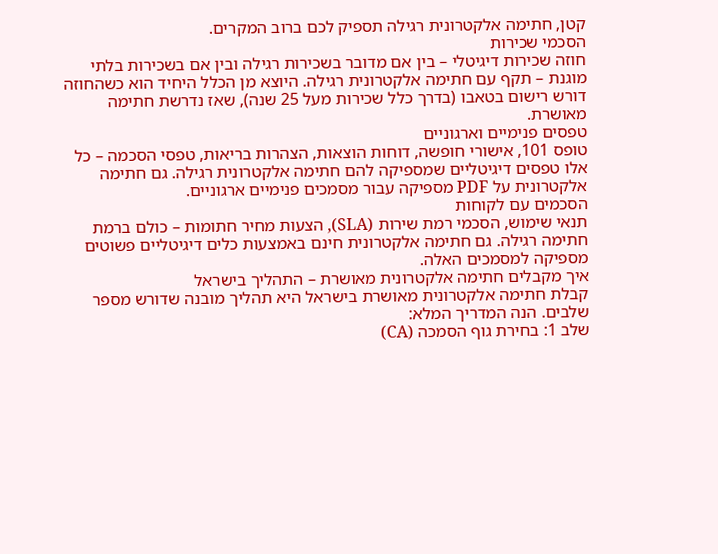קטן, חתימה אלקטרונית רגילה תספיק לכם ברוב המקרים.
הסכמי שכירות
חוזה שכירות דיגיטלי – בין אם מדובר בשכירות רגילה ובין אם בשכירות בלתי מוגנת – תקף עם חתימה אלקטרונית רגילה. היוצא מן הכלל היחיד הוא כשהחוזה דורש רישום בטאבו (בדרך כלל שכירות מעל 25 שנה), שאז נדרשת חתימה מאושרת.
טפסים פנימיים וארגוניים
טופס 101, אישורי חופשה, דוחות הוצאות, הצהרות בריאות, טפסי הסכמה – כל אלו טפסים דיגיטליים שמספיקה להם חתימה אלקטרונית רגילה. גם חתימה אלקטרונית על PDF מספיקה עבור מסמכים פנימיים ארגוניים.
הסכמים עם לקוחות
תנאי שימוש, הסכמי רמת שירות (SLA), הצעות מחיר חתומות – כולם ברמת חתימה רגילה. גם חתימה אלקטרונית חינם באמצעות כלים דיגיטליים פשוטים מספיקה למסמכים האלה.
איך מקבלים חתימה אלקטרונית מאושרת – התהליך בישראל
קבלת חתימה אלקטרונית מאושרת בישראל היא תהליך מובנה שדורש מספר שלבים. הנה המדריך המלא:
שלב 1: בחירת גוף הסמכה (CA)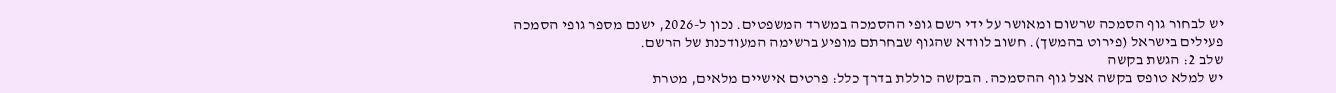יש לבחור גוף הסמכה שרשום ומאושר על ידי רשם גופי ההסמכה במשרד המשפטים. נכון ל-2026, ישנם מספר גופי הסמכה פעילים בישראל (פירוט בהמשך). חשוב לוודא שהגוף שבחרתם מופיע ברשימה המעודכנת של הרשם.
שלב 2: הגשת בקשה
יש למלא טופס בקשה אצל גוף ההסמכה. הבקשה כוללת בדרך כלל: פרטים אישיים מלאים, מטרת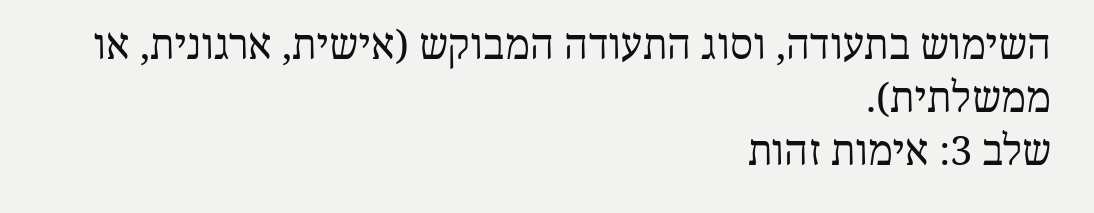השימוש בתעודה, וסוג התעודה המבוקש (אישית, ארגונית, או ממשלתית).
שלב 3: אימות זהות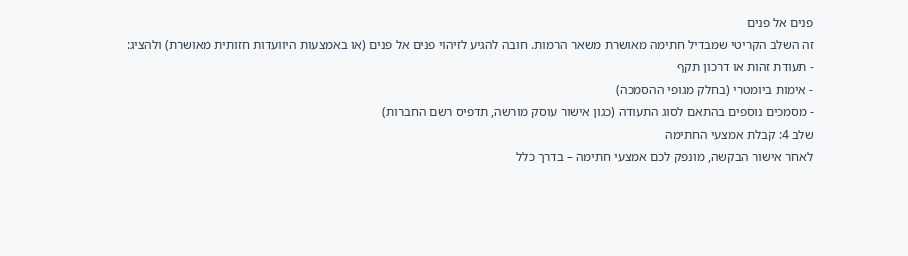פנים אל פנים
זה השלב הקריטי שמבדיל חתימה מאושרת משאר הרמות. חובה להגיע לזיהוי פנים אל פנים (או באמצעות היוועדות חזותית מאושרת) ולהציג:
- תעודת זהות או דרכון תקף
- אימות ביומטרי (בחלק מגופי ההסמכה)
- מסמכים נוספים בהתאם לסוג התעודה (כגון אישור עוסק מורשה, תדפיס רשם החברות)
שלב 4: קבלת אמצעי החתימה
לאחר אישור הבקשה, מונפק לכם אמצעי חתימה – בדרך כלל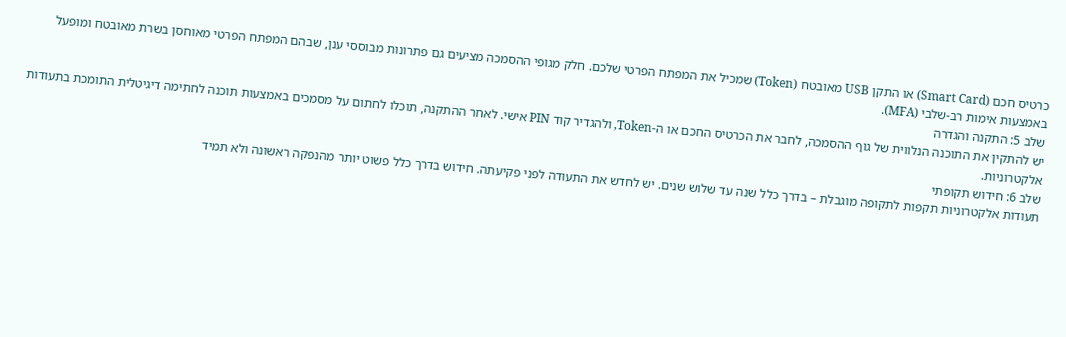כרטיס חכם (Smart Card) או התקן USB מאובטח (Token) שמכיל את המפתח הפרטי שלכם. חלק מגופי ההסמכה מציעים גם פתרונות מבוססי ענן, שבהם המפתח הפרטי מאוחסן בשרת מאובטח ומופעל באמצעות אימות רב-שלבי (MFA).
שלב 5: התקנה והגדרה
יש להתקין את התוכנה הנלווית של גוף ההסמכה, לחבר את הכרטיס החכם או ה-Token, ולהגדיר קוד PIN אישי. לאחר ההתקנה, תוכלו לחתום על מסמכים באמצעות תוכנה לחתימה דיגיטלית התומכת בתעודות אלקטרוניות.
שלב 6: חידוש תקופתי
תעודות אלקטרוניות תקפות לתקופה מוגבלת – בדרך כלל שנה עד שלוש שנים. יש לחדש את התעודה לפני פקיעתה. חידוש בדרך כלל פשוט יותר מהנפקה ראשונה ולא תמיד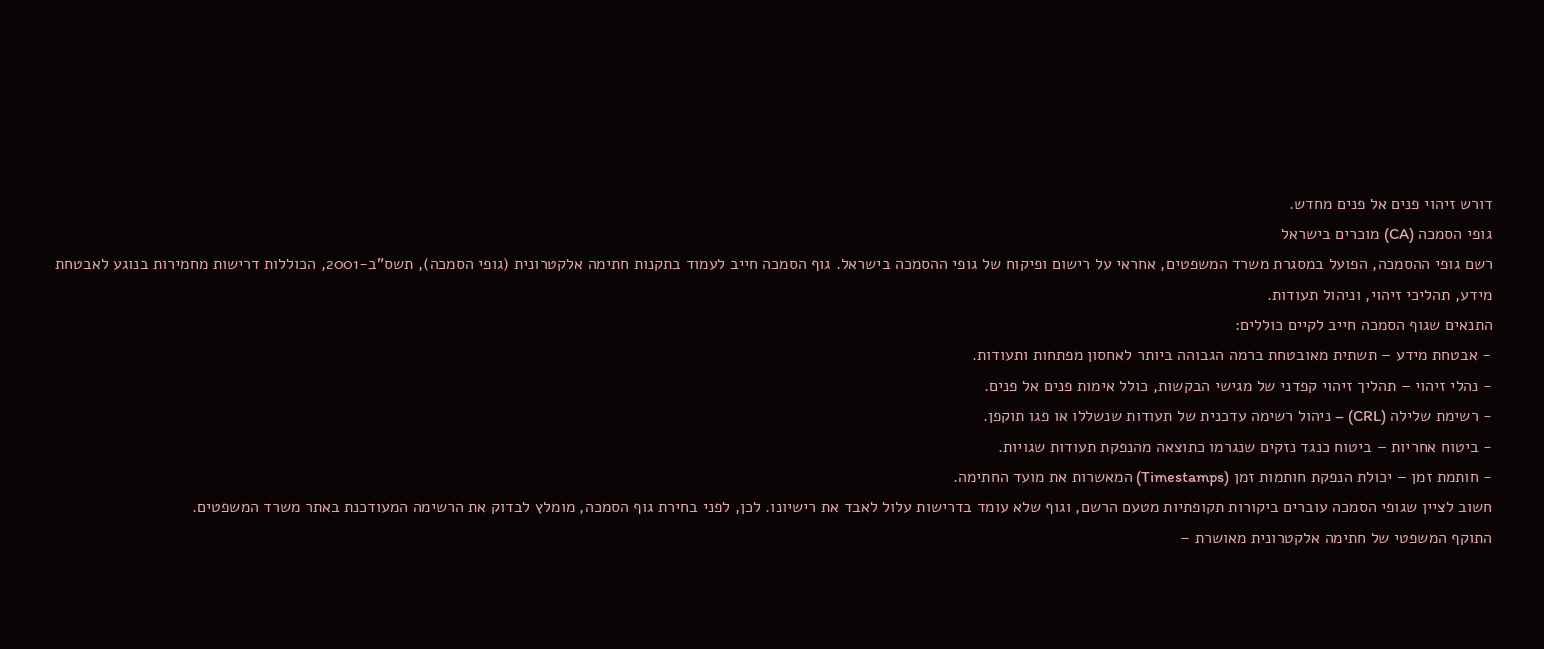דורש זיהוי פנים אל פנים מחדש.
גופי הסמכה (CA) מוכרים בישראל
רשם גופי ההסמכה, הפועל במסגרת משרד המשפטים, אחראי על רישום ופיקוח של גופי ההסמכה בישראל. גוף הסמכה חייב לעמוד בתקנות חתימה אלקטרונית (גופי הסמכה), תשס"ב-2001, הכוללות דרישות מחמירות בנוגע לאבטחת מידע, תהליכי זיהוי, וניהול תעודות.
התנאים שגוף הסמכה חייב לקיים כוללים:
- אבטחת מידע – תשתית מאובטחת ברמה הגבוהה ביותר לאחסון מפתחות ותעודות.
- נהלי זיהוי – תהליך זיהוי קפדני של מגישי הבקשות, כולל אימות פנים אל פנים.
- רשימת שלילה (CRL) – ניהול רשימה עדכנית של תעודות שנשללו או פגו תוקפן.
- ביטוח אחריות – ביטוח כנגד נזקים שנגרמו כתוצאה מהנפקת תעודות שגויות.
- חותמת זמן – יכולת הנפקת חותמות זמן (Timestamps) המאשרות את מועד החתימה.
חשוב לציין שגופי הסמכה עוברים ביקורות תקופתיות מטעם הרשם, וגוף שלא עומד בדרישות עלול לאבד את רישיונו. לכן, לפני בחירת גוף הסמכה, מומלץ לבדוק את הרשימה המעודכנת באתר משרד המשפטים.
התוקף המשפטי של חתימה אלקטרונית מאושרת –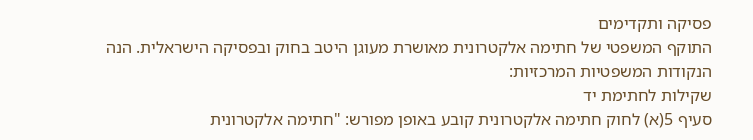פסיקה ותקדימים
התוקף המשפטי של חתימה אלקטרונית מאושרת מעוגן היטב בחוק ובפסיקה הישראלית. הנה הנקודות המשפטיות המרכזיות:
שקילות לחתימת יד
סעיף 5(א) לחוק חתימה אלקטרונית קובע באופן מפורש: "חתימה אלקטרונית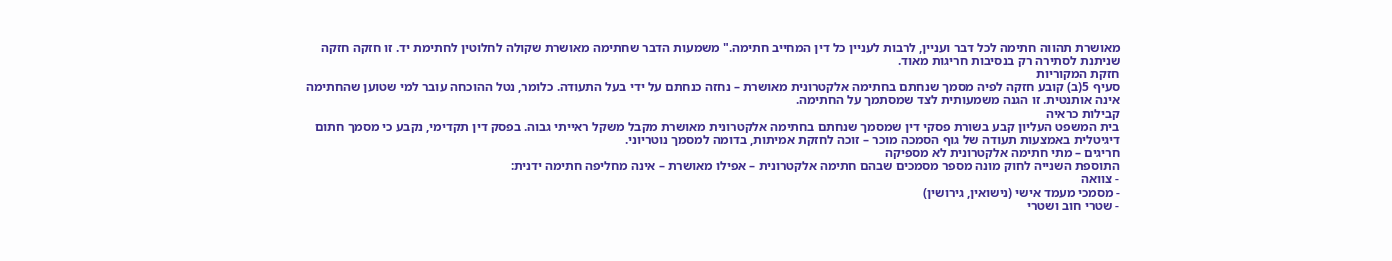מאושרת תהווה חתימה לכל דבר ועניין, לרבות לעניין כל דין המחייב חתימה." משמעות הדבר שחתימה מאושרת שקולה לחלוטין לחתימת יד. זו חזקה חזקה שניתנת לסתירה רק בנסיבות חריגות מאוד.
חזקת המקוריות
סעיף 5(ב) קובע חזקה לפיה מסמך שנחתם בחתימה אלקטרונית מאושרת – נחזה כנחתם על ידי בעל התעודה. כלומר, נטל ההוכחה עובר למי שטוען שהחתימה אינה אותנטית. זו הגנה משמעותית לצד שמסתמך על החתימה.
קבילות כראיה
בית המשפט העליון קבע בשורת פסקי דין שמסמך שנחתם בחתימה אלקטרונית מאושרת מקבל משקל ראייתי גבוה. בפסק דין תקדימי, נקבע כי מסמך חתום דיגיטלית באמצעות תעודה של גוף הסמכה מוכר – זוכה לחזקת אמיתות, בדומה למסמך נוטריוני.
חריגים – מתי חתימה אלקטרונית לא מספיקה
התוספת השנייה לחוק מונה מספר מסמכים שבהם חתימה אלקטרונית – אפילו מאושרת – אינה מחליפה חתימה ידנית:
- צוואה
- מסמכי מעמד אישי (נישואין, גירושין)
- שטרי חוב ושטרי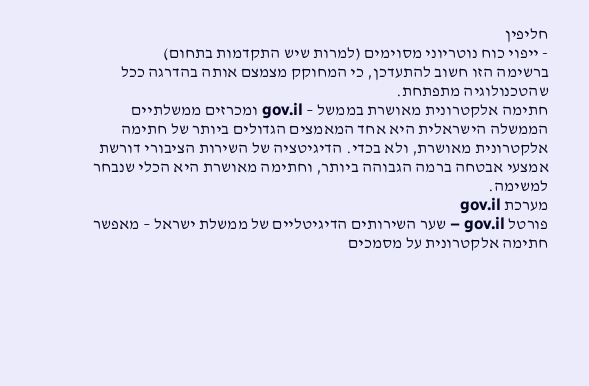חליפין
- ייפוי כוח נוטריוני מסוימים (למרות שיש התקדמות בתחום)
ברשימה הזו חשוב להתעדכן, כי המחוקק מצמצם אותה בהדרגה ככל שהטכנולוגיה מתפתחת.
חתימה אלקטרונית מאושרת בממשל – gov.il ומכרזים ממשלתיים
הממשלה הישראלית היא אחד המאמצים הגדולים ביותר של חתימה אלקטרונית מאושרת, ולא בכדי. הדיגיטציה של השירות הציבורי דורשת אמצעי אבטחה ברמה הגבוהה ביותר, וחתימה מאושרת היא הכלי שנבחר למשימה.
מערכת gov.il
פורטל gov.il – שער השירותים הדיגיטליים של ממשלת ישראל – מאפשר חתימה אלקטרונית על מסמכים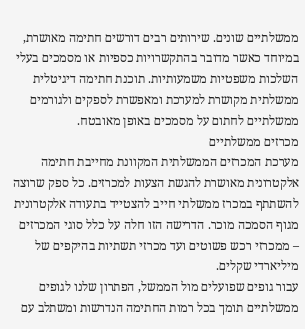ממשלתיים שונים. שירותים רבים דורשים חתימה מאושרת, במיוחד כאשר מדובר בהתקשרויות כספיות או מסמכים בעלי השלכות משפטיות משמעותיות. תוכנת חתימה דיגיטלית ממשלתית מקושרת למערכת ומאפשרת לספקים ולגורמים ממשלתיים לחתום על מסמכים באופן מאובטח.
מכרזים ממשלתיים
מערכת המכרזים הממשלתית המקוונת מחייבת חתימה אלקטרונית מאושרת להגשת הצעות למכרזים. כל ספק שרוצה להשתתף במכרז ממשלתי חייב להצטייד בתעודה אלקטרונית מגוף הסמכה מוכר. הדרישה הזו חלה על כלל סוגי המכרזים – ממכרזי רכש פשוטים ועד מכרזי תשתיות בהיקפים של מיליארדי שקלים.
עבור גופים שפועלים מול הממשל, הפתרון שלנו לגופים ממשלתיים תומך בכל רמות החתימה הנדרשות ומשתלב עם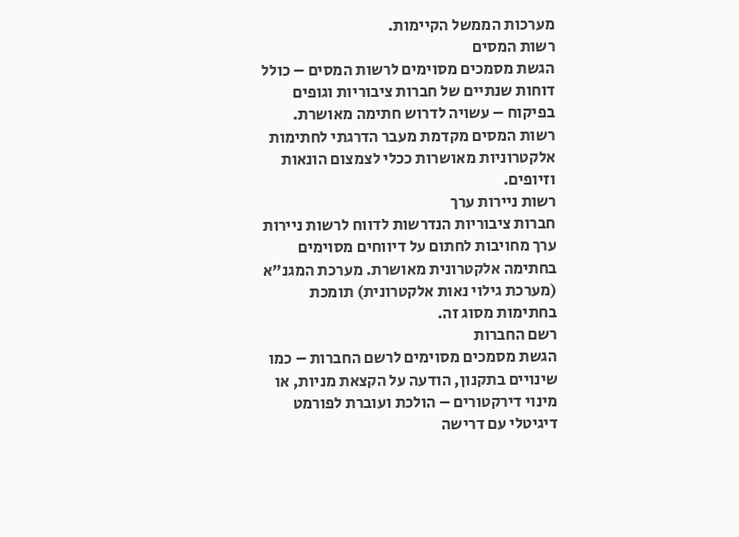מערכות הממשל הקיימות.
רשות המסים
הגשת מסמכים מסוימים לרשות המסים – כולל דוחות שנתיים של חברות ציבוריות וגופים בפיקוח – עשויה לדרוש חתימה מאושרת. רשות המסים מקדמת מעבר הדרגתי לחתימות אלקטרוניות מאושרות ככלי לצמצום הונאות וזיופים.
רשות ניירות ערך
חברות ציבוריות הנדרשות לדווח לרשות ניירות ערך מחויבות לחתום על דיווחים מסוימים בחתימה אלקטרונית מאושרת. מערכת המגנ"א (מערכת גילוי נאות אלקטרונית) תומכת בחתימות מסוג זה.
רשם החברות
הגשת מסמכים מסוימים לרשם החברות – כמו שינויים בתקנון, הודעה על הקצאת מניות, או מינוי דירקטורים – הולכת ועוברת לפורמט דיגיטלי עם דרישה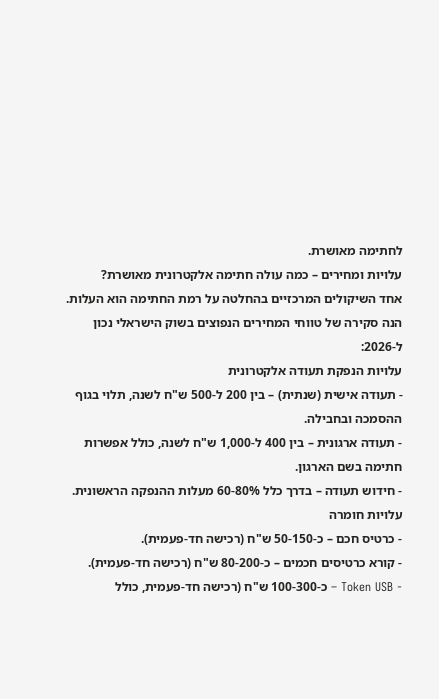לחתימה מאושרת.
עלויות ומחירים – כמה עולה חתימה אלקטרונית מאושרת?
אחד השיקולים המרכזיים בהחלטה על רמת החתימה הוא העלות. הנה סקירה של טווחי המחירים הנפוצים בשוק הישראלי נכון ל-2026:
עלויות הנפקת תעודה אלקטרונית
- תעודה אישית (שנתית) – בין 200 ל-500 ש"ח לשנה, תלוי בגוף ההסמכה ובחבילה.
- תעודה ארגונית – בין 400 ל-1,000 ש"ח לשנה, כולל אפשרות חתימה בשם הארגון.
- חידוש תעודה – בדרך כלל 60-80% מעלות ההנפקה הראשונית.
עלויות חומרה
- כרטיס חכם – כ-50-150 ש"ח (רכישה חד-פעמית).
- קורא כרטיסים חכמים – כ-80-200 ש"ח (רכישה חד-פעמית).
- Token USB – כ-100-300 ש"ח (רכישה חד-פעמית, כולל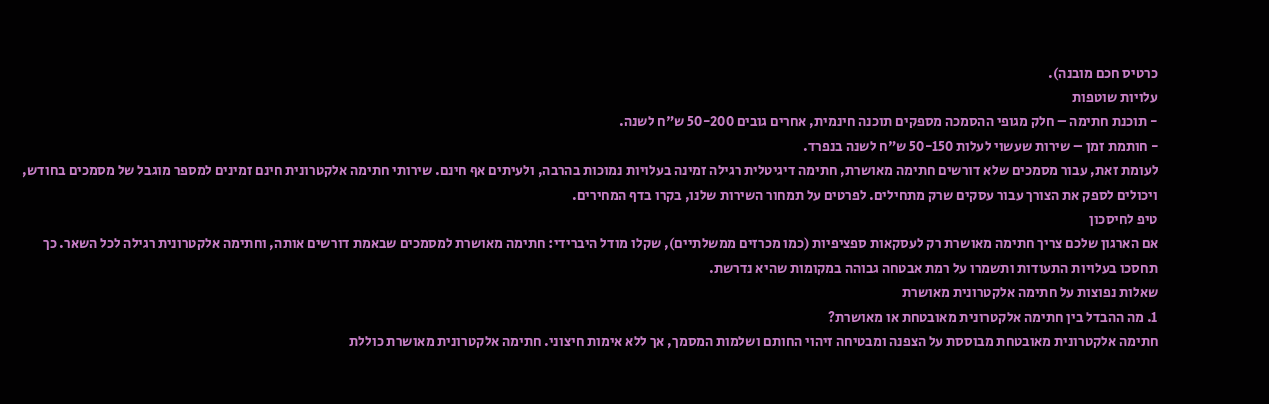כרטיס חכם מובנה).
עלויות שוטפות
- תוכנת חתימה – חלק מגופי ההסמכה מספקים תוכנה חינמית, אחרים גובים 50-200 ש"ח לשנה.
- חותמת זמן – שירות שעשוי לעלות 50-150 ש"ח לשנה בנפרד.
לעומת זאת, עבור מסמכים שלא דורשים חתימה מאושרת, חתימה דיגיטלית רגילה זמינה בעלויות נמוכות בהרבה, ולעיתים אף חינם. שירותי חתימה אלקטרונית חינם זמינים למספר מוגבל של מסמכים בחודש, ויכולים לספק את הצורך עבור עסקים שרק מתחילים. לפרטים על תמחור השירות שלנו, בקרו בדף המחירים.
טיפ לחיסכון
אם הארגון שלכם צריך חתימה מאושרת רק לעסקאות ספציפיות (כמו מכרזים ממשלתיים), שקלו מודל היברידי: חתימה מאושרת למסמכים שבאמת דורשים אותה, וחתימה אלקטרונית רגילה לכל השאר. כך תחסכו בעלויות התעודות ותשמרו על רמת אבטחה גבוהה במקומות שהיא נדרשת.
שאלות נפוצות על חתימה אלקטרונית מאושרת
1. מה ההבדל בין חתימה אלקטרונית מאובטחת או מאושרת?
חתימה אלקטרונית מאובטחת מבוססת על הצפנה ומבטיחה זיהוי החותם ושלמות המסמך, אך ללא אימות חיצוני. חתימה אלקטרונית מאושרת כוללת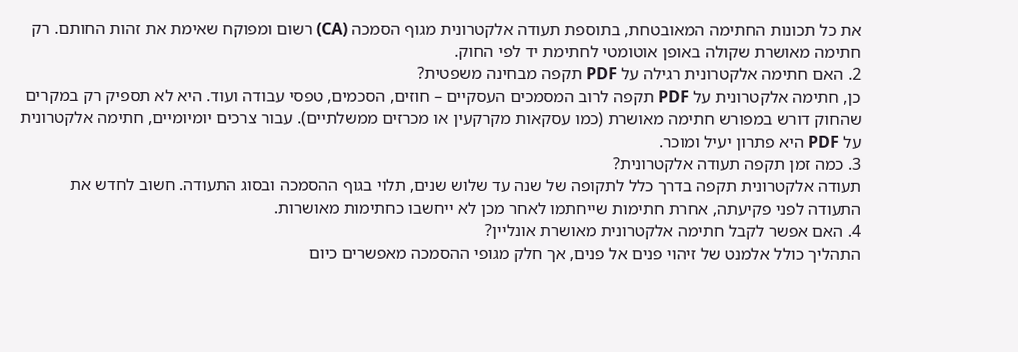את כל תכונות החתימה המאובטחת, בתוספת תעודה אלקטרונית מגוף הסמכה (CA) רשום ומפוקח שאימת את זהות החותם. רק חתימה מאושרת שקולה באופן אוטומטי לחתימת יד לפי החוק.
2. האם חתימה אלקטרונית רגילה על PDF תקפה מבחינה משפטית?
כן, חתימה אלקטרונית על PDF תקפה לרוב המסמכים העסקיים – חוזים, הסכמים, טפסי עבודה ועוד. היא לא תספיק רק במקרים שהחוק דורש במפורש חתימה מאושרת (כמו עסקאות מקרקעין או מכרזים ממשלתיים). עבור צרכים יומיומיים, חתימה אלקטרונית על PDF היא פתרון יעיל ומוכר.
3. כמה זמן תקפה תעודה אלקטרונית?
תעודה אלקטרונית תקפה בדרך כלל לתקופה של שנה עד שלוש שנים, תלוי בגוף ההסמכה ובסוג התעודה. חשוב לחדש את התעודה לפני פקיעתה, אחרת חתימות שייחתמו לאחר מכן לא ייחשבו כחתימות מאושרות.
4. האם אפשר לקבל חתימה אלקטרונית מאושרת אונליין?
התהליך כולל אלמנט של זיהוי פנים אל פנים, אך חלק מגופי ההסמכה מאפשרים כיום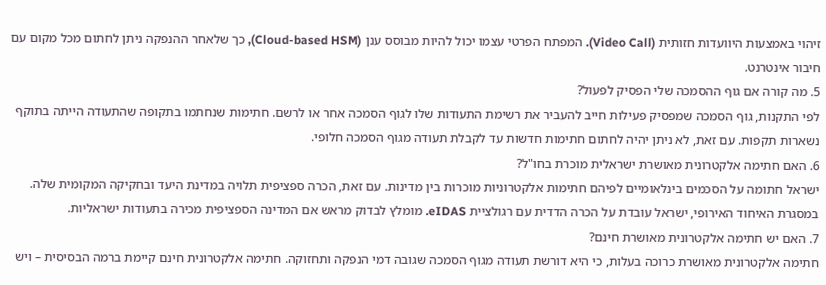זיהוי באמצעות היוועדות חזותית (Video Call). המפתח הפרטי עצמו יכול להיות מבוסס ענן (Cloud-based HSM), כך שלאחר ההנפקה ניתן לחתום מכל מקום עם חיבור אינטרנט.
5. מה קורה אם גוף ההסמכה שלי הפסיק לפעול?
לפי התקנות, גוף הסמכה שמפסיק פעילות חייב להעביר את רשימת התעודות שלו לגוף הסמכה אחר או לרשם. חתימות שנחתמו בתקופה שהתעודה הייתה בתוקף נשארות תקפות. עם זאת, לא ניתן יהיה לחתום חתימות חדשות עד לקבלת תעודה מגוף הסמכה חלופי.
6. האם חתימה אלקטרונית מאושרת ישראלית מוכרת בחו"ל?
ישראל חתומה על הסכמים בינלאומיים לפיהם חתימות אלקטרוניות מוכרות בין מדינות. עם זאת, הכרה ספציפית תלויה במדינת היעד ובחקיקה המקומית שלה. במסגרת האיחוד האירופי, ישראל עובדת על הכרה הדדית עם רגולציית eIDAS. מומלץ לבדוק מראש אם המדינה הספציפית מכירה בתעודות ישראליות.
7. האם יש חתימה אלקטרונית מאושרת חינם?
חתימה אלקטרונית מאושרת כרוכה בעלות, כי היא דורשת תעודה מגוף הסמכה שגובה דמי הנפקה ותחזוקה. חתימה אלקטרונית חינם קיימת ברמה הבסיסית – ויש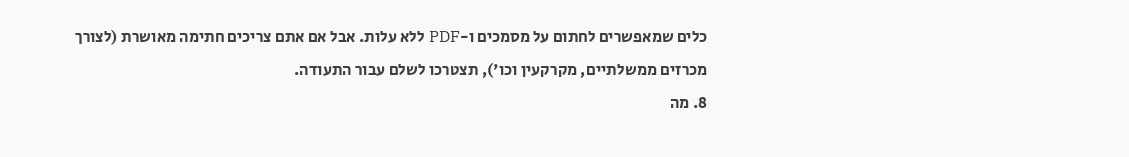כלים שמאפשרים לחתום על מסמכים ו-PDF ללא עלות. אבל אם אתם צריכים חתימה מאושרת (לצורך מכרזים ממשלתיים, מקרקעין וכו'), תצטרכו לשלם עבור התעודה.
8. מה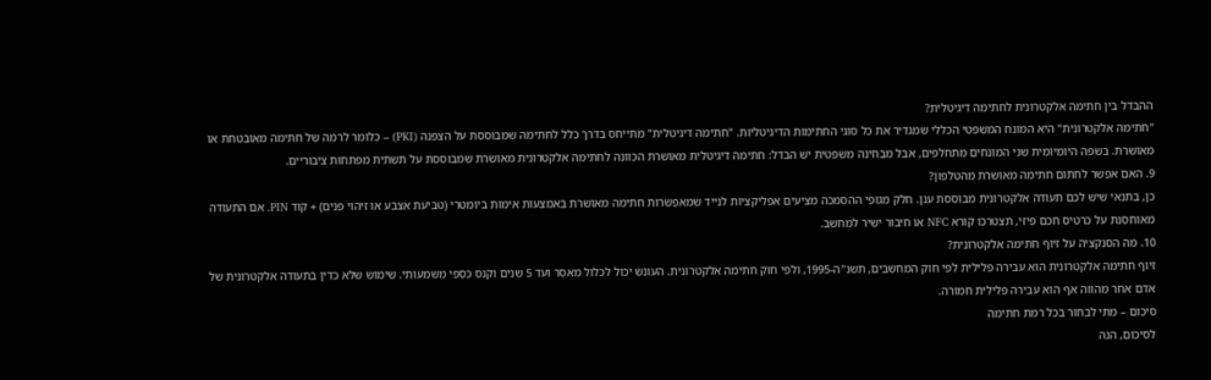ההבדל בין חתימה אלקטרונית לחתימה דיגיטלית?
"חתימה אלקטרונית" היא המונח המשפטי הכללי שמגדיר את כל סוגי החתימות הדיגיטליות. "חתימה דיגיטלית" מתייחס בדרך כלל לחתימה שמבוססת על הצפנה (PKI) – כלומר לרמה של חתימה מאובטחת או מאושרת. בשפה היומיומית שני המונחים מתחלפים, אבל מבחינה משפטית יש הבדל: חתימה דיגיטלית מאושרת הכוונה לחתימה אלקטרונית מאושרת שמבוססת על תשתית מפתחות ציבוריים.
9. האם אפשר לחתום חתימה מאושרת מהטלפון?
כן, בתנאי שיש לכם תעודה אלקטרונית מבוססת ענן. חלק מגופי ההסמכה מציעים אפליקציות לנייד שמאפשרות חתימה מאושרת באמצעות אימות ביומטרי (טביעת אצבע או זיהוי פנים) + קוד PIN. אם התעודה מאוחסנת על כרטיס חכם פיזי, תצטרכו קורא NFC או חיבור ישיר למחשב.
10. מה הסנקציה על זיוף חתימה אלקטרונית?
זיוף חתימה אלקטרונית הוא עבירה פלילית לפי חוק המחשבים, תשנ"ה-1995, ולפי חוק חתימה אלקטרונית. העונש יכול לכלול מאסר ועד 5 שנים וקנס כספי משמעותי. שימוש שלא כדין בתעודה אלקטרונית של אדם אחר מהווה אף הוא עבירה פלילית חמורה.
סיכום – מתי לבחור בכל רמת חתימה
לסיכום, הנה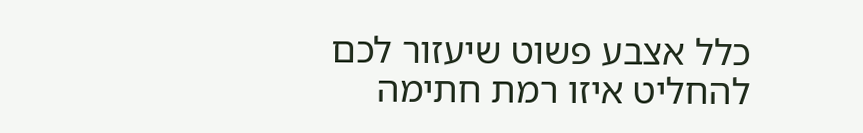כלל אצבע פשוט שיעזור לכם להחליט איזו רמת חתימה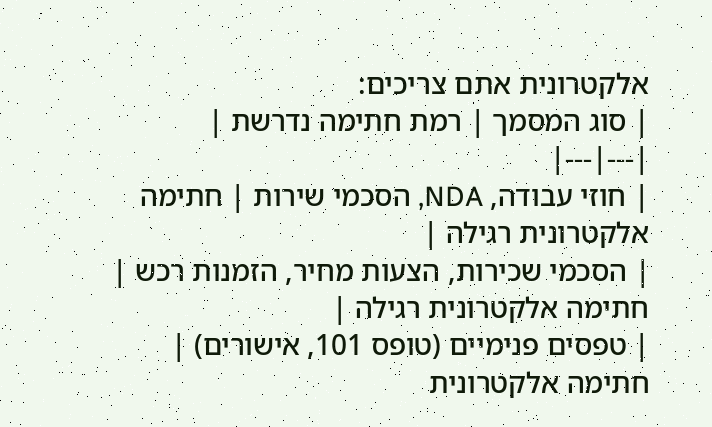אלקטרונית אתם צריכים:
| סוג המסמך | רמת חתימה נדרשת |
|---|---|
| חוזי עבודה, NDA, הסכמי שירות | חתימה אלקטרונית רגילה |
| הסכמי שכירות, הצעות מחיר, הזמנות רכש | חתימה אלקטרונית רגילה |
| טפסים פנימיים (טופס 101, אישורים) | חתימה אלקטרונית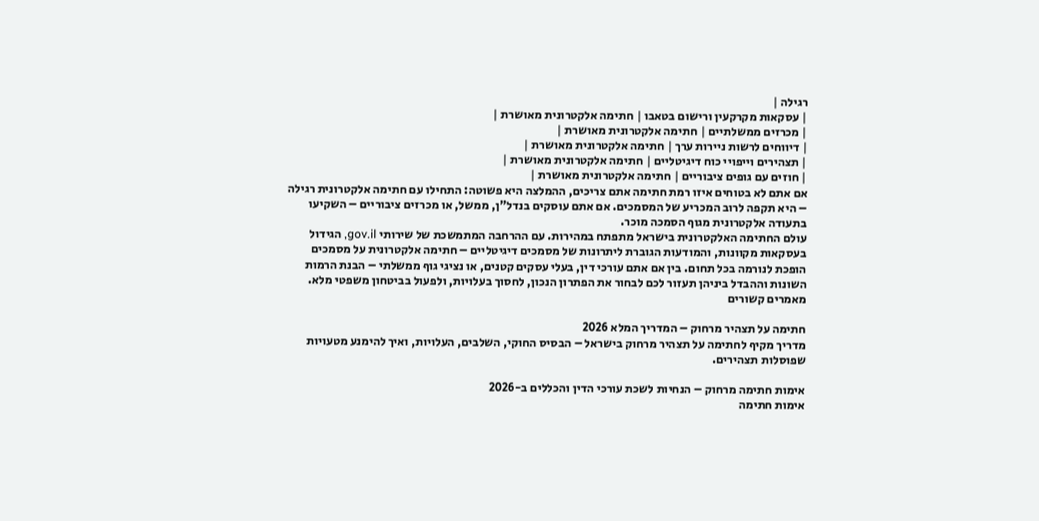רגילה |
| עסקאות מקרקעין ורישום בטאבו | חתימה אלקטרונית מאושרת |
| מכרזים ממשלתיים | חתימה אלקטרונית מאושרת |
| דיווחים לרשות ניירות ערך | חתימה אלקטרונית מאושרת |
| תצהירים וייפויי כוח דיגיטליים | חתימה אלקטרונית מאושרת |
| חוזים עם גופים ציבוריים | חתימה אלקטרונית מאושרת |
אם אתם לא בטוחים איזו רמת חתימה אתם צריכים, ההמלצה היא פשוטה: התחילו עם חתימה אלקטרונית רגילה – היא תקפה לרוב המכריע של המסמכים. אם אתם עוסקים בנדל"ן, ממשל, או מכרזים ציבוריים – השקיעו בתעודה אלקטרונית מגוף הסמכה מוכר.
עולם החתימה האלקטרונית בישראל מתפתח במהירות. עם ההרחבה המתמשכת של שירותי gov.il, הגידול בעסקאות מקוונות, והמודעות הגוברת ליתרונות של מסמכים דיגיטליים – חתימה אלקטרונית על מסמכים הופכת לנורמה בכל תחום. בין אם אתם עורכי דין, בעלי עסקים קטנים, או נציגי גוף ממשלתי – הבנת הרמות השונות וההבדל ביניהן תעזור לכם לבחור את הפתרון הנכון, לחסוך בעלויות, ולפעול בביטחון משפטי מלא.
מאמרים קשורים

חתימה על תצהיר מרחוק – המדריך המלא 2026
מדריך מקיף לחתימה על תצהיר מרחוק בישראל – הבסיס החוקי, השלבים, העלויות, ואיך להימנע מטעויות שפוסלות תצהירים.

אימות חתימה מרחוק – הנחיות לשכת עורכי הדין והכללים ב-2026
אימות חתימה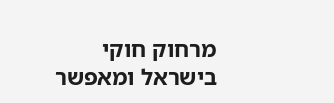מרחוק חוקי בישראל ומאפשר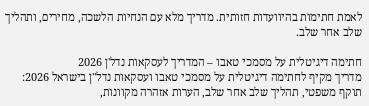לאמת חתימות בהיוועדות חזותית. מדריך מלא עם הנחיות הלשכה, מחירים, ותהליך שלב אחר שלב.

חתימה דיגיטלית על מסמכי טאבו – המדריך לעסקאות נדל'ן 2026
מדריך מקיף לחתימה דיגיטלית על מסמכי טאבו ועסקאות נדל"ן בישראל 2026: תוקף משפטי, תהליך שלב אחר שלב, הערות אזהרה מקוונות,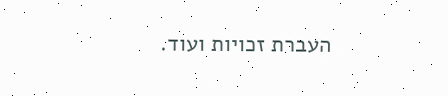העברת זכויות ועוד.